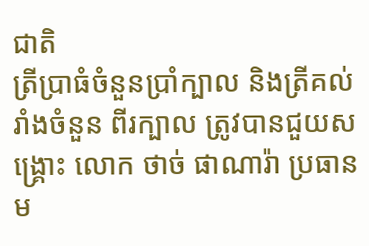ជាតិ
ត្រីប្រាធំចំនួនប្រាំក្បាល និងត្រីគល់រាំងចំនួន ពីរក្បាល ត្រូវបានជួយសង្គ្រោះ លោក ថាច់ ផាណារ៉ា ប្រធានម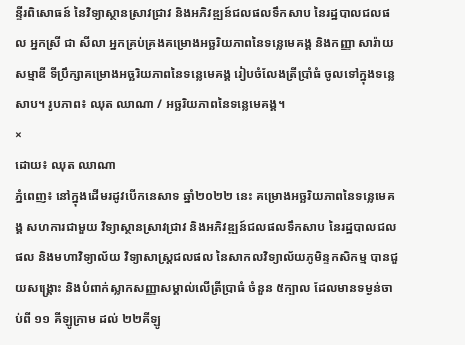ន្ទីរពិសោធន៍ នៃវិទ្យាស្ថានស្រាវជ្រាវ និងអភិវឌ្ឍន៍ជលផលទឹកសាប នៃរដ្ឋបាលជលផល អ្នកស្រី ជា សីលា អ្នកគ្រប់គ្រងគម្រោងអច្ឆរិយភាពនៃទន្លេមេគង្គ និងកញ្ញា សារ៉ាយ សម្មាឌី ទីប្រឹក្សាគម្រោងអច្ឆរិយភាពនៃទន្លេមេគង្គ រៀបចំលែងត្រីប្រាំធំ ចូលទៅក្នុងទន្លេសាប។ រូបភាព៖ ឈុត ឈាណា / អច្ឆរិយភាពនៃទន្លេមេគង្គ។
×
ដោយ៖ ឈុត ឈាណា
ភ្នំពេញ៖ នៅក្នុងដើមរដូវបើកនេសាទ ឆ្នាំ២០២២ នេះ គម្រោងអច្ឆរិយភាពនៃទន្លេមេគង្គ សហការជាមួយ វិទ្យាស្ថានស្រាវជ្រាវ និងអភិវឌ្ឍន៍ជលផលទឹកសាប នៃរដ្ឋបាលជលផល និងមហាវិទ្យាល័យ វិទ្យាសាស្ត្រជលផល នៃសាកលវិទ្យាល័យភូមិន្ទកសិកម្ម បានជួយសង្រ្គោះ និងបំពាក់ស្លាកសញ្ញាសម្គាល់លើត្រីប្រាធំ ចំនួន ៥ក្បាល ដែលមានទម្ងន់ចាប់ពី ១១ គីឡូក្រាម ដល់ ២២គីឡូ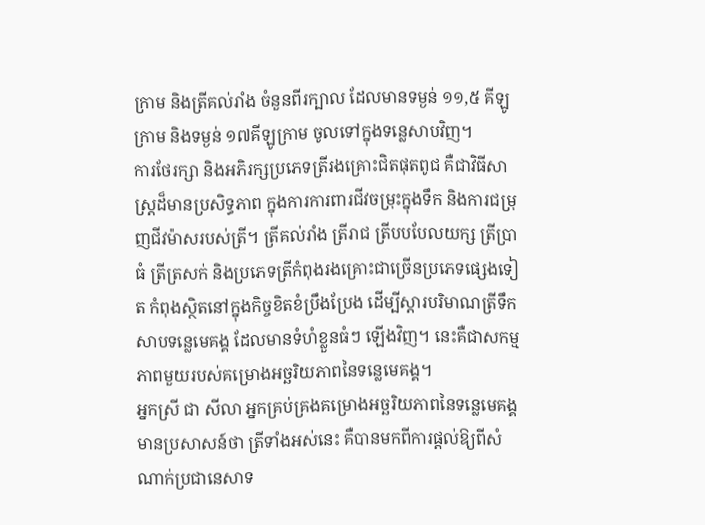ក្រាម និងត្រីគល់រាំង ចំនួនពីរក្បាល ដែលមានទម្ងន់ ១១,៥ គីឡូក្រាម និងទម្ងន់ ១៧គីឡូក្រាម ចូលទៅក្នុងទន្លេសាបវិញ។
ការថែរក្សា និងអភិរក្សប្រភេទត្រីរងគ្រោះជិតផុតពូជ គឺជាវិធីសាស្ត្រដ៏មានប្រសិទ្ធភាព ក្នុងការការពារជីវចម្រុះក្នុងទឹក និងការជម្រុញជីវម៉ាសរបស់ត្រី។ ត្រីគល់រាំង ត្រីរាជ ត្រីបបបែលយក្ស ត្រីប្រាធំ ត្រីត្រសក់ និងប្រភេទត្រីកំពុងរងគ្រោះជាច្រើនប្រភេទផ្សេងទៀត កំពុងស្ថិតនៅក្នុងកិច្ចខិតខំប្រឹងប្រែង ដើម្បីស្ដារបរិមាណត្រីទឹកសាបទន្លេមេគង្គ ដែលមានទំហំខ្លួនធំៗ ឡើងវិញ។ នេះគឺជាសកម្មភាពមួយរបស់គម្រោងអច្ឆរិយភាពនៃទន្លេមេគង្គ។
អ្នកស្រី ជា សីលា អ្នកគ្រប់គ្រងគម្រោងអច្ឆរិយភាពនៃទន្លេមេគង្គ មានប្រសាសន៍ថា ត្រីទាំងអស់នេះ គឺបានមកពីការផ្តល់ឱ្យពីសំណាក់ប្រជានេសាទ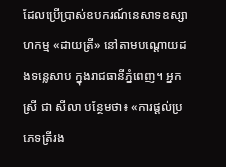ដែលប្រើប្រាស់ឧបករណ៍នេសាទឧស្សាហកម្ម «ដាយត្រី» នៅតាមបណ្តោយដងទន្លេសាប ក្នុងរាជធានីភ្នំពេញ។ អ្នកស្រី ជា សីលា បន្ថែមថា៖ «ការផ្តល់ប្រភេទត្រីរង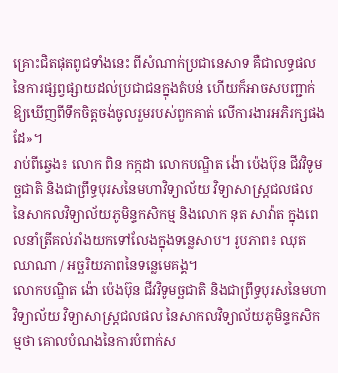គ្រោះជិតផុតពូជទាំងនេះ ពីសំណាក់ប្រជានេសាទ គឺជាលទ្ធផលនៃការផ្សព្វផ្សាយដល់ប្រជាជនក្នុងតំបន់ ហើយក៏អាចសបញ្ជាក់ឱ្យឃើញពីទឹកចិត្តចង់ចូលរួមរបស់ពួកគាត់ លើការងារអភិរក្សផងដែ»។
រាប់ពីឆ្វេង៖ លោក ពិន កក្កដា លោកបណ្ឌិត ង៉ោ ប៉េងប៊ុន ជីវវិទូមច្ឆជាតិ និងជាព្រឹទ្ធបុរសនៃមហាវិទ្យាល័យ វិទ្យាសាស្ត្រជលផល នៃសាកលវិទ្យាល័យភូមិន្ទកសិកម្ម និងលោក នុត សាវ៉ាត ក្នុងពេលនាំត្រីគល់រាំងយកទៅលែងក្នុងទន្លេសាប។ រូបភាព៖ ឈុត ឈាណា / អច្ឆរិយភាពនៃទន្លេមេគង្គ។
លោកបណ្ឌិត ង៉ោ ប៉េងប៊ុន ជីវវិទូមច្ឆជាតិ និងជាព្រឹទ្ធបុរសនៃមហាវិទ្យាល័យ វិទ្យាសាស្ត្រជលផល នៃសាកលវិទ្យាល័យភូមិន្ទកសិកម្មថា គោលបំណងនៃការបំពាក់ស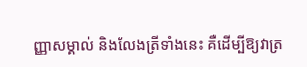ញ្ញាសម្គាល់ និងលែងត្រីទាំងនេះ គឺដើម្បីឱ្យវាត្រ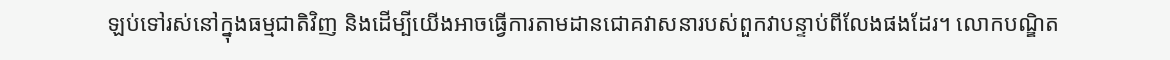ឡប់ទៅរស់នៅក្នុងធម្មជាតិវិញ និងដើម្បីយើងអាចធ្វើការតាមដានជោគវាសនារបស់ពួកវាបន្ទាប់ពីលែងផងដែរ។ លោកបណ្ឌិត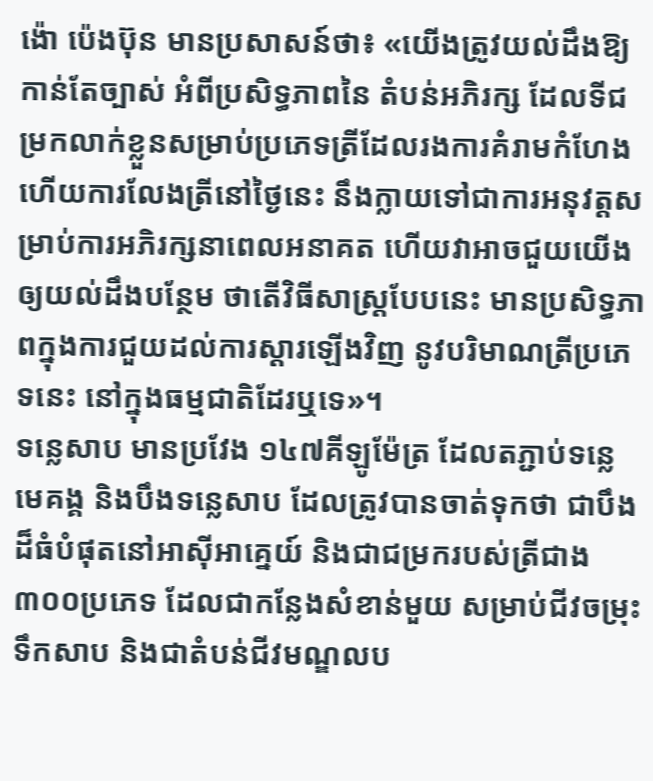ង៉ោ ប៉េងប៊ុន មានប្រសាសន៍ថា៖ «យើងត្រូវយល់ដឹងឱ្យកាន់តែច្បាស់ អំពីប្រសិទ្ធភាពនៃ តំបន់អភិរក្ស ដែលទីជម្រកលាក់ខ្លួនសម្រាប់ប្រភេទត្រីដែលរងការគំរាមកំហែង ហើយការលែងត្រីនៅថ្ងៃនេះ នឹងក្លាយទៅជាការអនុវត្តសម្រាប់ការអភិរក្សនាពេលអនាគត ហើយវាអាចជួយយើងឲ្យយល់ដឹងបន្ថែម ថាតើវិធីសាស្ត្របែបនេះ មានប្រសិទ្ធភាពក្នុងការជួយដល់ការស្ដារឡើងវិញ នូវបរិមាណត្រីប្រភេទនេះ នៅក្នុងធម្មជាតិដែរឬទេ»។
ទន្លេសាប មានប្រវែង ១៤៧គីឡូម៉ែត្រ ដែលតភ្ជាប់ទន្លេមេគង្គ និងបឹងទន្លេសាប ដែលត្រូវបានចាត់ទុកថា ជាបឹងដ៏ធំបំផុតនៅអាស៊ីអាគ្នេយ៍ និងជាជម្រករបស់ត្រីជាង ៣០០ប្រភេទ ដែលជាកន្លែងសំខាន់មួយ សម្រាប់ជីវចម្រុះទឹកសាប និងជាតំបន់ជីវមណ្ឌលប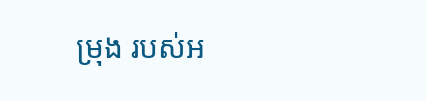ម្រុង របស់អ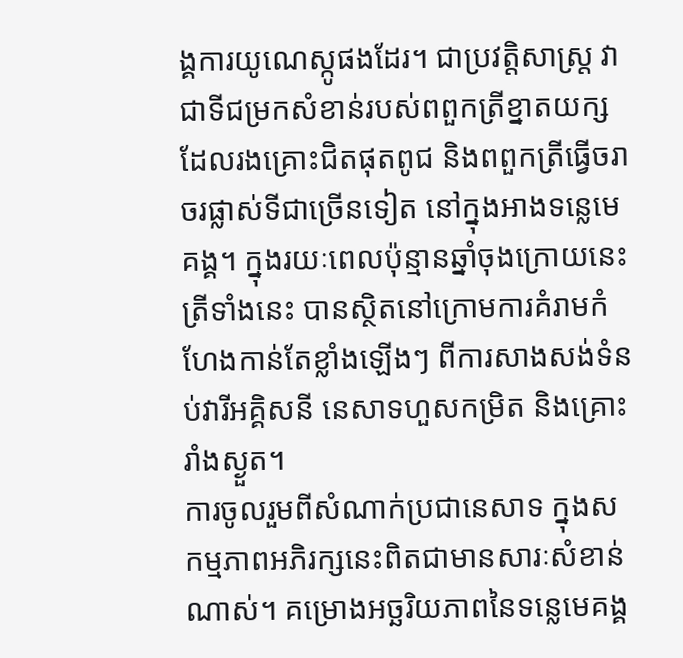ង្គការយូណេស្កូផងដែរ។ ជាប្រវត្តិសាស្ត្រ វាជាទីជម្រកសំខាន់របស់ពពួកត្រីខ្នាតយក្ស ដែលរងគ្រោះជិតផុតពូជ និងពពួកត្រីធ្វើចរាចរផ្លាស់ទីជាច្រើនទៀត នៅក្នុងអាងទន្លេមេគង្គ។ ក្នុងរយៈពេលប៉ុន្មានឆ្នាំចុងក្រោយនេះ ត្រីទាំងនេះ បានស្ថិតនៅក្រោមការគំរាមកំហែងកាន់តែខ្លាំងឡើងៗ ពីការសាងសង់ទំនប់វារីអគ្គិសនី នេសាទហួសកម្រិត និងគ្រោះរាំងស្ងួត។
ការចូលរួមពីសំណាក់ប្រជានេសាទ ក្នុងសកម្មភាពអភិរក្សនេះពិតជាមានសារៈសំខាន់ណាស់។ គម្រោងអច្ឆរិយភាពនៃទន្លេមេគង្គ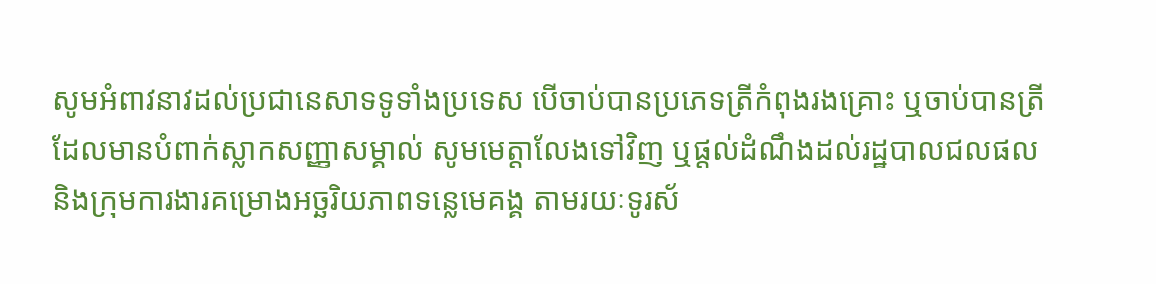សូមអំពាវនាវដល់ប្រជានេសាទទូទាំងប្រទេស បើចាប់បានប្រភេទត្រីកំពុងរងគ្រោះ ឬចាប់បានត្រីដែលមានបំពាក់ស្លាកសញ្ញាសម្គាល់ សូមមេត្តាលែងទៅវិញ ឬផ្តល់ដំណឹងដល់រដ្ឋបាលជលផល និងក្រុមការងារគម្រោងអច្ឆរិយភាពទន្លេមេគង្គ តាមរយៈទូរស័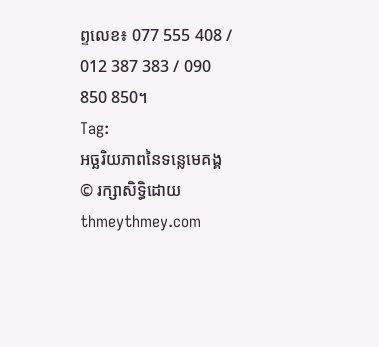ព្ទលេខ៖ 077 555 408 / 012 387 383 / 090 850 850។
Tag:
អច្ឆរិយភាពនៃទន្លេមេគង្គ
© រក្សាសិទ្ធិដោយ thmeythmey.com